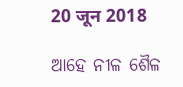20 जून 2018

ଆହେ ନୀଳ ଶୈଳ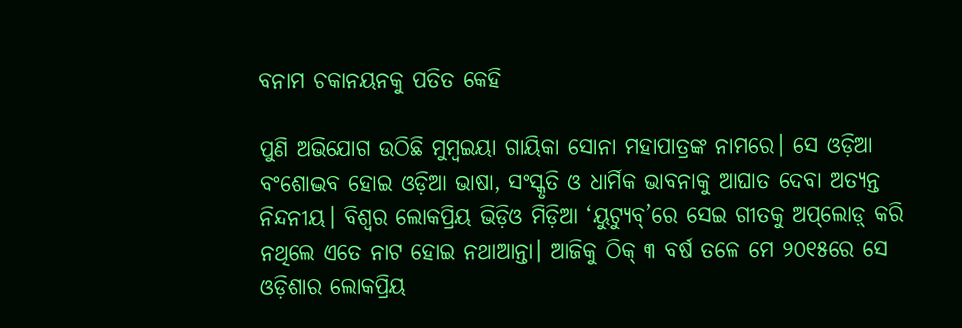ବନାମ ଚକାନୟନକୁ ପତିତ କେହି

ପୁଣି ଅଭିଯୋଗ ଉଠିଛି ମୁମ୍ବଇୟା ଗାୟିକା ସୋନା ମହାପାତ୍ରଙ୍କ ନାମରେ। ସେ ଓଡ଼ିଆ ବଂଶୋଦ୍ଭବ ହୋଇ ଓଡ଼ିଆ ଭାଷା, ସଂସ୍କୃତି ଓ ଧାର୍ମିକ ଭାବନାକୁ ଆଘାତ ଦେବା ଅତ୍ୟନ୍ତ ନିନ୍ଦନୀୟ। ବିଶ୍ୱର ଲୋକପ୍ରିୟ ଭିଡ଼ିଓ ମିଡ଼ିଆ ‘ୟୁଟ୍ୟୁବ୍‌’ରେ ସେଇ ଗୀତକୁ ଅପ୍‌ଲୋଡ଼୍‌ କରି ନଥିଲେ ଏତେ ନାଟ ହୋଇ ନଥାଆନ୍ତା। ଆଜିକୁ ଠିକ୍‌ ୩ ବର୍ଷ ତଳେ ମେ ୨୦୧୫ରେ ସେ ଓଡ଼ିଶାର ଲୋକପ୍ରିୟ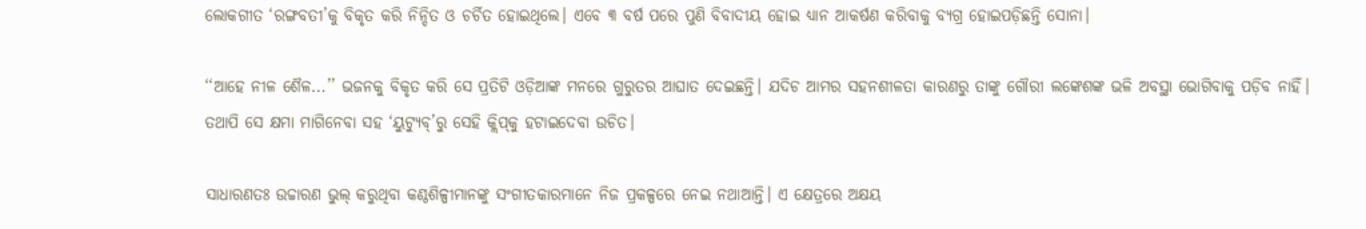ଲୋକଗୀତ ‘ରଙ୍ଗବତୀ’କୁ ବିକୃତ କରି ନିନ୍ଦିତ ଓ ଚର୍ଚିତ ହୋଇଥିଲେ। ଏବେ ୩ ବର୍ଷ ପରେ ପୁଣି ବିବାଦୀୟ ହୋଇ ଧ୍ୟାନ ଆକର୍ଷଣ କରିବାକୁ ବ୍ୟଗ୍ର ହୋଇପଡ଼ିଛନ୍ତି ସୋନା।

‘‘ଆହେ ନୀଳ ଶୈଳ...’’ ଭଜନକୁ ବିକୃତ କରି ସେ ପ୍ରତିଟି ଓଡ଼ିଆଙ୍କ ମନରେ ଗୁରୁତର ଆଘାତ ଦେଇଛନ୍ତି। ଯଦିଚ ଆମର ସହନଶୀଳତା କାରଣରୁ ତାଙ୍କୁ ଗୌରୀ ଲଙ୍କେଶଙ୍କ ଭଳି ଅବସ୍ଥା ଭୋଗିବାକୁ ପଡ଼ିବ ନାହିଁ। ତଥାପି ସେ କ୍ଷମା ମାଗିନେବା ସହ ‘ୟୁଟ୍ୟୁବ୍‌’ରୁ ସେହି କ୍ଲିପ୍‌କୁ ହଟାଇଦେବା ଉଚିତ।

ସାଧାରଣତଃ ଉଚ୍ଚାରଣ ଭୁଲ୍‌ କରୁଥିବା କଣ୍ଠଶିଳ୍ପୀମାନଙ୍କୁ ସଂଗୀତକାରମାନେ ନିଜ ପ୍ରକଳ୍ପରେ ନେଇ ନଥାଆନ୍ତି। ଏ କ୍ଷେତ୍ରରେ ଅକ୍ଷୟ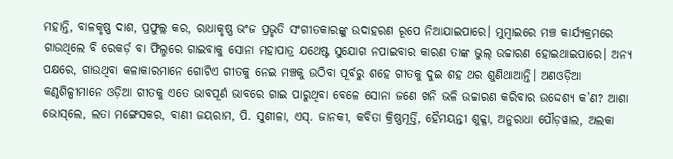ମହାନ୍ତି, ବାଳକୃଷ୍ଣ ଦାଶ, ପ୍ରଫୁଲ୍ଲ କର, ରାଧାକୃଷ୍ଣ ଭଂଜ ପ୍ରଭୃତି ସଂଗୀତକାରଙ୍କୁ ଉଦାହରଣ ରୂପେ ନିଆଯାଇପାରେ। ମୁମ୍ବାଇରେ ମଞ୍ଚ କାର୍ଯ୍ୟକ୍ରମରେ ଗାଉଥିଲେ ବି ରେକର୍ଡ଼ ବା ଫିଲ୍ମରେ ଗାଇବାକୁ ସୋନା ମହାପାତ୍ର ଯଥେଷ୍ଟ ସୁଯୋଗ ନପାଇବାର କାରଣ ତାଙ୍କ ଭୁଲ୍‌ ଉଚ୍ଚାରଣ ହୋଇଥାଇପାରେ। ଅନ୍ୟ ପକ୍ଷରେ, ଗାଉଥିବା କଳାକାରମାନେ ଗୋଟିଏ ଗୀତକୁ ନେଇ ମଞ୍ଚକୁ ଉଠିବା ପୂର୍ବରୁ ଶହେ ଗୀତକୁ ଦୁଇ ଶହ ଥର ଶୁଣିଥାଆନ୍ତି। ଅଣଓଡ଼ିଆ କଣ୍ଠଶିଳ୍ପୀମାନେ ଓଡ଼ିଆ ଗୀତକୁ ଏତେ ଭାବପୂର୍ଣ ଭାବରେ ଗାଇ ପାରୁଥିବା ବେଳେ ସୋନା ଜଣେ ଖନି ଭଳି ଉଚ୍ଚାରଣ କରିବାର ଉଦ୍ଦେଶ୍ୟ କ’ଣ? ଆଶା ଭୋସ୍‌ଲେ, ଲତା ମଙ୍ଗେସକର, ବାଣୀ ଜୟରାମ, ପି. ସୁଶୀଳା, ଏସ୍‌. ଜାନକୀ, କବିତା କ୍ରିଷ୍ଣମୂର୍ତ୍ତି, ହୈମୟନ୍ତୀ ଶୁକ୍ଳା, ଅନୁରାଧା ପୌଡ଼ୱାଲ, ଅଲକା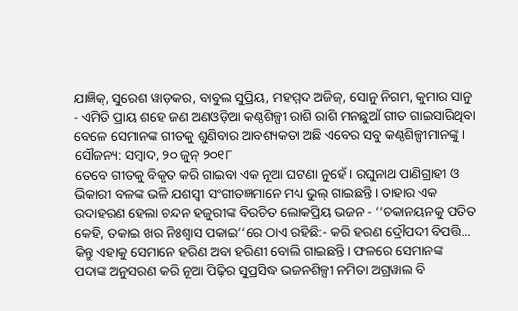ଯାଜ୍ଞିକ୍‌, ସୁରେଶ ୱାଡ଼କର, ବାବୁଲ ସୁପ୍ରିୟ, ମହମ୍ମଦ ଅଜିଜ୍‌, ସୋନୁ ନିଗମ, କୁମାର ସାନୁ - ଏମିତି ପ୍ରାୟ ଶହେ ଜଣ ଅଣଓଡ଼ିଆ କଣ୍ଠଶିଳ୍ପୀ ରାଶି ରାଶି ମନଛୁଆଁ ଗୀତ ଗାଇସାରିଥିବା ବେଳେ ସେମାନଙ୍କ ଗୀତକୁ ଶୁଣିବାର ଆବଶ୍ୟକତା ଅଛି ଏବେର ସବୁ କଣ୍ଠଶିଳ୍ପୀମାନଙ୍କୁ।
ସୌଜନ୍ୟ: ସମ୍ବାଦ, ୨୦ ଜୁନ୍‌ ୨୦୧୮
ତେବେ ଗୀତକୁ ବିକୃତ କରି ଗାଇବା ଏକ ନୂଆ ଘଟଣା ନୁହେଁ। ରଘୁନାଥ ପାଣିଗ୍ରାହୀ ଓ ଭିକାରୀ ବଳଙ୍କ ଭଳି ଯଶସ୍ୱୀ ସଂଗୀତଜ୍ଞମାନେ ମଧ୍ୟ ଭୁଲ୍‌ ଗାଇଛନ୍ତି। ତାହାର ଏକ ଉଦାହରଣ ହେଲା ଚନ୍ଦନ ହଜୁରୀଙ୍କ ବିରଚିତ ଲୋକପ୍ରିୟ ଭଜନ - ‘‘ଚକାନୟନକୁ ପତିତ କେହି, ତକାଇ ଖର ନିଃଶ୍ୱାସ ପକାଇ‘‘ରେ ଠାଏ ରହିଛି:- କରି ହରଣ ଦ୍ରୌପଦୀ ବିପତ୍ତି... କିନ୍ତୁ ଏହାକୁ ସେମାନେ ହରିଣ ଅବା ହରିଣୀ ବୋଲି ଗାଇଛନ୍ତି। ଫଳରେ ସେମାନଙ୍କ ପଦାଙ୍କ ଅନୁସରଣ କରି ନୂଆ ପିଢ଼ିର ସୁପ୍ରସିଦ୍ଧ ଭଜନଶିଳ୍ପୀ ନମିତା ଅଗ୍ରୱାଲ ବି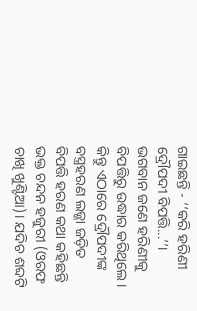ଗାଇଛନ୍ତି - ‘‘କରି ହରିଣୀ ଦ୍ରୌପଦୀ ବିପତ୍ତି...’’। ଭଗବାନ ଜଣେ ହରିଣୀକୁ ବିପତ୍ତିରୁ ଉଦ୍ଧାର କରିଥିଲେ। କିନ୍ତୁ ଏଠାରେ ଦ୍ରୌପଦୀଙ୍କ ବସ୍ତ୍ରହରଣ ଲଜ୍ଜା ଜଡ଼ିତ ବିପତ୍ତି ହରଣ କଥା କହିଛନ୍ତି ଭକ୍ତ ଚନ୍ଦନ ହଜୁରୀ (ଓରଫ ଚାଖି ଖୁଣ୍ଟିଆ)। ଯଦିଚ ଶବ୍ଦଟି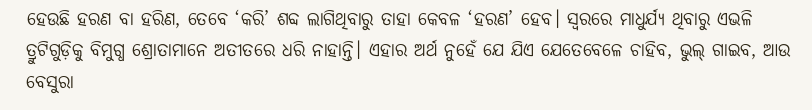ହେଉଛି ହରଣ ବା ହରିଣ, ତେବେ ‘କରି’ ଶବ୍ଦ ଲାଗିଥିବାରୁ ତାହା କେବଳ ‘ହରଣ’ ହେବ। ସ୍ୱରରେ ମାଧୁର୍ଯ୍ୟ ଥିବାରୁ ଏଭଳି ତ୍ରୁଟିଗୁଡ଼ିକୁ ବିମୁଗ୍ଧ ଶ୍ରୋତାମାନେ ଅତୀତରେ ଧରି ନାହାନ୍ତି। ଏହାର ଅର୍ଥ ନୁହେଁ ଯେ ଯିଏ ଯେତେବେଳେ ଚାହିବ, ଭୁଲ୍‌ ଗାଇବ, ଆଉ ବେସୁରା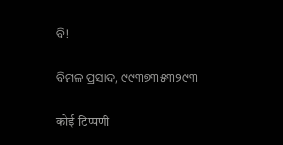ବି!

ବିମଳ ପ୍ରସାଦ, ୯୯୩୭୩୫୩୨୯୩

कोई टिप्पणी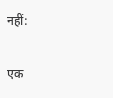नहीं:

एक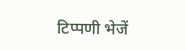टिप्पणी भेजें